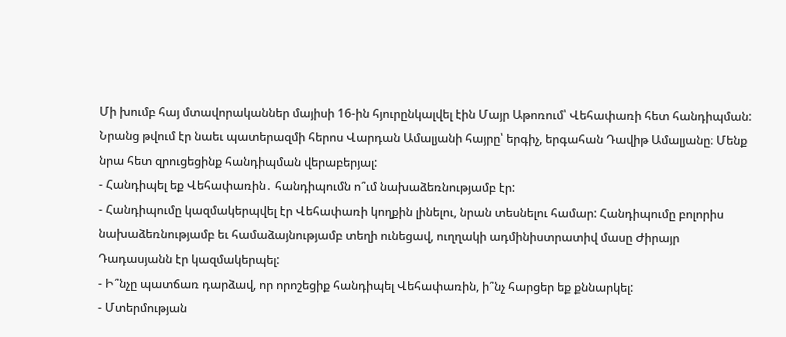Մի խումբ հայ մտավորականներ մայիսի 16-ին հյուրընկալվել էին Մայր Աթոռում՝ Վեհափառի հետ հանդիպման: Նրանց թվում էր նաեւ պատերազմի հերոս Վարդան Ամալյանի հայրը՝ երգիչ, երգահան Դավիթ Ամալյանը։ Մենք նրա հետ զրուցեցինք հանդիպման վերաբերյալ:
- Հանդիպել եք Վեհափառին․ հանդիպումն ո՞ւմ նախաձեռնությամբ էր:
- Հանդիպումը կազմակերպվել էր Վեհափառի կողքին լինելու, նրան տեսնելու համար: Հանդիպումը բոլորիս նախաձեռնությամբ եւ համաձայնությամբ տեղի ունեցավ, ուղղակի ադմինիստրատիվ մասը Ժիրայր Դադասյանն էր կազմակերպել:
- Ի՞նչը պատճառ դարձավ, որ որոշեցիք հանդիպել Վեհափառին, ի՞նչ հարցեր եք քննարկել:
- Մտերմության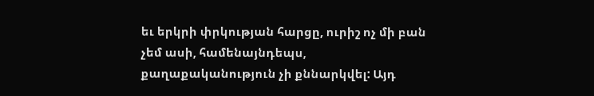եւ երկրի փրկության հարցը, ուրիշ ոչ մի բան չեմ ասի, համենայնդեպս, քաղաքականություն չի քննարկվել: Այդ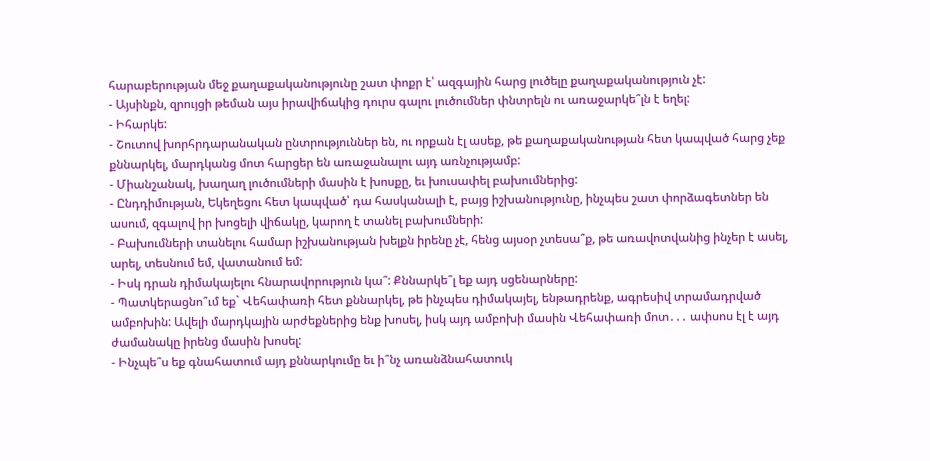հարաբերության մեջ քաղաքականությունը շատ փոքր է՝ ազգային հարց լուծելը քաղաքականություն չէ:
- Այսինքն, զրույցի թեման այս իրավիճակից դուրս գալու լուծումներ փնտրելն ու առաջարկե՞լն է եղել:
- Իհարկե:
- Շուտով խորհրդարանական ընտրություններ են, ու որքան էլ ասեք, թե քաղաքականության հետ կապված հարց չեք քննարկել, մարդկանց մոտ հարցեր են առաջանալու այդ առնչությամբ:
- Միանշանակ, խաղաղ լուծումների մասին է խոսքը, եւ խուսափել բախումներից:
- Ընդդիմության, Եկեղեցու հետ կապված՝ դա հասկանալի է, բայց իշխանությունը, ինչպես շատ փորձագետներ են ասում, զգալով իր խոցելի վիճակը, կարող է տանել բախումների:
- Բախումների տանելու համար իշխանության խելքն իրենը չէ, հենց այսօր չտեսա՞ք, թե առավոտվանից ինչեր է ասել, արել, տեսնում եմ, վատանում եմ:
- Իսկ դրան դիմակայելու հնարավորություն կա՞: Քննարկե՞լ եք այդ սցենարները:
- Պատկերացնո՞ւմ եք` Վեհափառի հետ քննարկել, թե ինչպես դիմակայել, ենթադրենք, ագրեսիվ տրամադրված ամբոխին: Ավելի մարդկային արժեքներից ենք խոսել, իսկ այդ ամբոխի մասին Վեհափառի մոտ․․․ ափսոս էլ է այդ ժամանակը իրենց մասին խոսել:
- Ինչպե՞ս եք գնահատում այդ քննարկումը եւ ի՞նչ առանձնահատուկ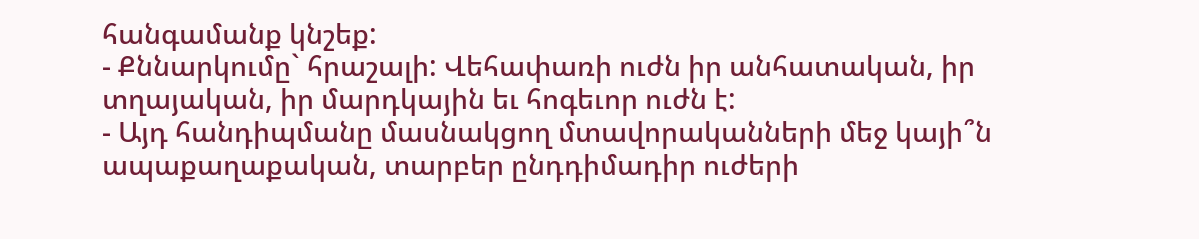հանգամանք կնշեք:
- Քննարկումը` հրաշալի: Վեհափառի ուժն իր անհատական, իր տղայական, իր մարդկային եւ հոգեւոր ուժն է:
- Այդ հանդիպմանը մասնակցող մտավորականների մեջ կայի՞ն ապաքաղաքական, տարբեր ընդդիմադիր ուժերի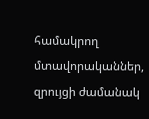համակրող մտավորականներ, զրույցի ժամանակ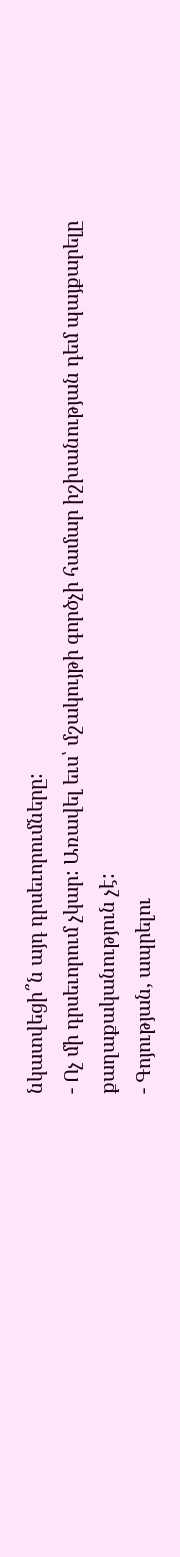նկատվեցի՞ն այդ դրսեւորումները:
- Ոչ մի դրսեւորում չկար: Առավել եւս՝ մշակույթի գործչի համար իշխանության դեմ պայքարելը քաղաքականություն չէ:
- Գոյության, ապրելու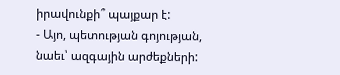իրավունքի՞ պայքար է:
- Այո, պետության գոյության, նաեւ՝ ազգային արժեքների: